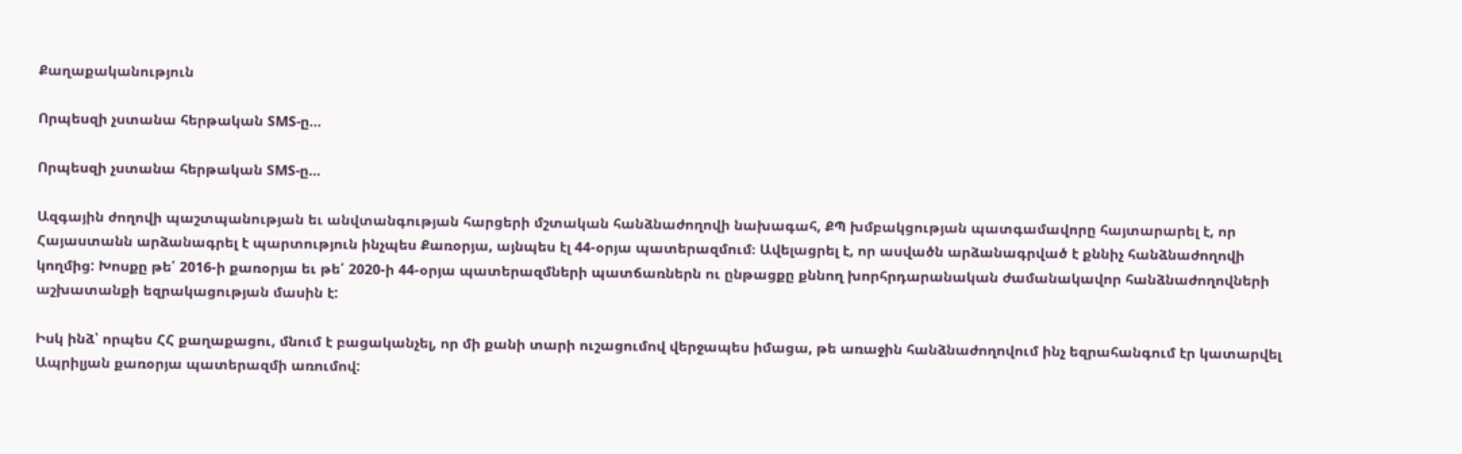Քաղաքականություն

Որպեսզի չստանա հերթական SMS-ը…

Որպեսզի չստանա հերթական SMS-ը…

Ազգային ժողովի պաշտպանության եւ անվտանգության հարցերի մշտական հանձնաժողովի նախագահ, ՔՊ խմբակցության պատգամավորը հայտարարել է, որ Հայաստանն արձանագրել է պարտություն ինչպես Քառօրյա, այնպես էլ 44-օրյա պատերազմում։ Ավելացրել է, որ ասվածն արձանագրված է քննիչ հանձնաժողովի կողմից: Խոսքը թե՛ 2016-ի քառօրյա եւ թե՛ 2020-ի 44-օրյա պատերազմների պատճառներն ու ընթացքը քննող խորհրդարանական ժամանակավոր հանձնաժողովների աշխատանքի եզրակացության մասին է:

Իսկ ինձ՝ որպես ՀՀ քաղաքացու, մնում է բացականչել, որ մի քանի տարի ուշացումով վերջապես իմացա, թե առաջին հանձնաժողովում ինչ եզրահանգում էր կատարվել Ապրիլյան քառօրյա պատերազմի առումով: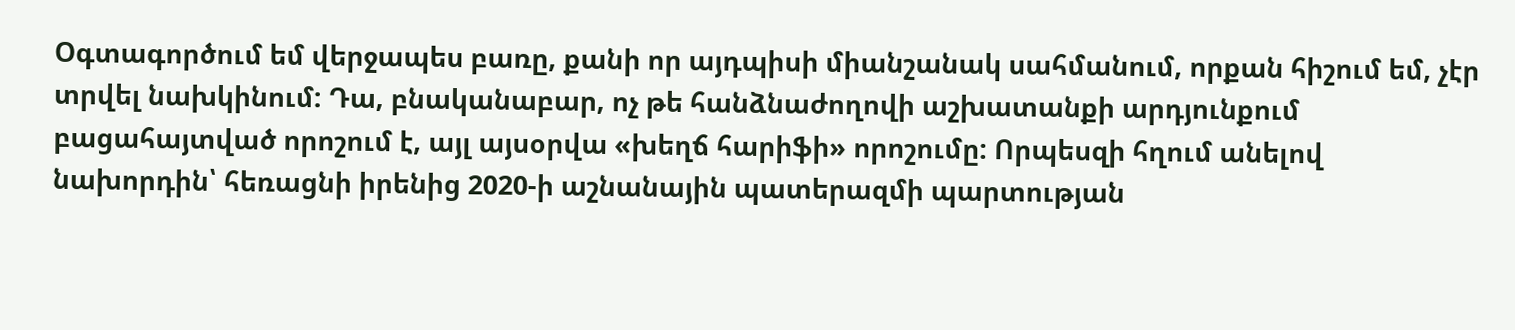Օգտագործում եմ վերջապես բառը, քանի որ այդպիսի միանշանակ սահմանում, որքան հիշում եմ, չէր տրվել նախկինում: Դա, բնականաբար, ոչ թե հանձնաժողովի աշխատանքի արդյունքում բացահայտված որոշում է, այլ այսօրվա «խեղճ հարիֆի» որոշումը: Որպեսզի հղում անելով նախորդին՝ հեռացնի իրենից 2020-ի աշնանային պատերազմի պարտության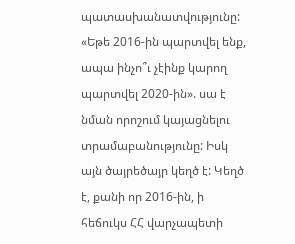պատասխանատվությունը: «Եթե 2016-ին պարտվել ենք, ապա ինչո՞ւ չէինք կարող պարտվել 2020-ին». սա է նման որոշում կայացնելու տրամաբանությունը: Իսկ այն ծայրեծայր կեղծ է: Կեղծ է, քանի որ 2016-ին, ի հեճուկս ՀՀ վարչապետի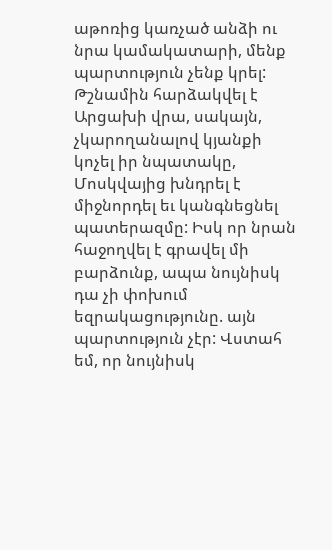աթոռից կառչած անձի ու նրա կամակատարի, մենք պարտություն չենք կրել: Թշնամին հարձակվել է Արցախի վրա, սակայն, չկարողանալով կյանքի կոչել իր նպատակը, Մոսկվայից խնդրել է միջնորդել եւ կանգնեցնել պատերազմը: Իսկ որ նրան հաջողվել է գրավել մի բարձունք, ապա նույնիսկ դա չի փոխում եզրակացությունը. այն պարտություն չէր: Վստահ եմ, որ նույնիսկ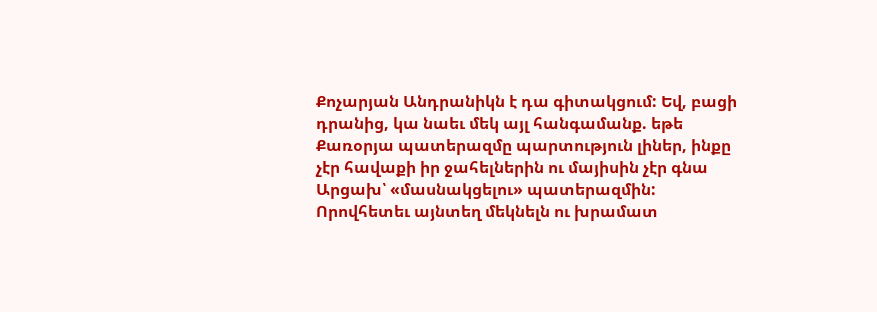Քոչարյան Անդրանիկն է դա գիտակցում: Եվ, բացի դրանից, կա նաեւ մեկ այլ հանգամանք. եթե Քառօրյա պատերազմը պարտություն լիներ, ինքը չէր հավաքի իր ջահելներին ու մայիսին չէր գնա Արցախ՝ «մասնակցելու» պատերազմին: Որովհետեւ այնտեղ մեկնելն ու խրամատ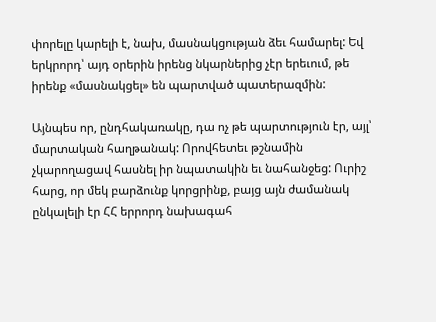փորելը կարելի է, նախ, մասնակցության ձեւ համարել: Եվ երկրորդ՝ այդ օրերին իրենց նկարներից չէր երեւում, թե իրենք «մասնակցել» են պարտված պատերազմին:

Այնպես որ, ընդհակառակը, դա ոչ թե պարտություն էր, այլ՝ մարտական հաղթանակ: Որովհետեւ թշնամին չկարողացավ հասնել իր նպատակին եւ նահանջեց: Ուրիշ հարց, որ մեկ բարձունք կորցրինք, բայց այն ժամանակ ընկալելի էր ՀՀ երրորդ նախագահ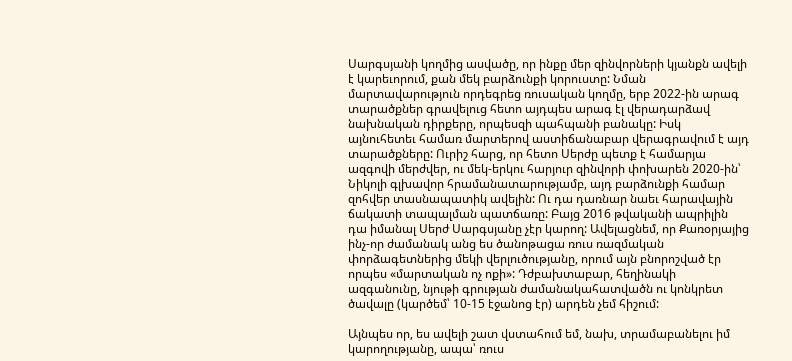Սարգսյանի կողմից ասվածը, որ ինքը մեր զինվորների կյանքն ավելի է կարեւորում, քան մեկ բարձունքի կորուստը: Նման մարտավարություն որդեգրեց ռուսական կողմը, երբ 2022-ին արագ տարածքներ գրավելուց հետո այդպես արագ էլ վերադարձավ նախնական դիրքերը, որպեսզի պահպանի բանակը: Իսկ այնուհետեւ համառ մարտերով աստիճանաբար վերագրավում է այդ տարածքները: Ուրիշ հարց, որ հետո Սերժը պետք է համարյա ազգովի մերժվեր, ու մեկ-երկու հարյուր զինվորի փոխարեն 2020-ին՝ Նիկոլի գլխավոր հրամանատարությամբ, այդ բարձունքի համար զոհվեր տասնապատիկ ավելին: Ու դա դառնար նաեւ հարավային ճակատի տապալման պատճառը: Բայց 2016 թվականի ապրիլին դա իմանալ Սերժ Սարգսյանը չէր կարող: Ավելացնեմ, որ Քառօրյայից ինչ-որ ժամանակ անց ես ծանոթացա ռուս ռազմական փորձագետներից մեկի վերլուծությանը, որում այն բնորոշված էր որպես «մարտական ոչ ոքի»: Դժբախտաբար, հեղինակի ազգանունը, նյութի գրության ժամանակահատվածն ու կոնկրետ ծավալը (կարծեմ՝ 10-15 էջանոց էր) արդեն չեմ հիշում:

Այնպես որ, ես ավելի շատ վստահում եմ, նախ, տրամաբանելու իմ կարողությանը, ապա՝ ռուս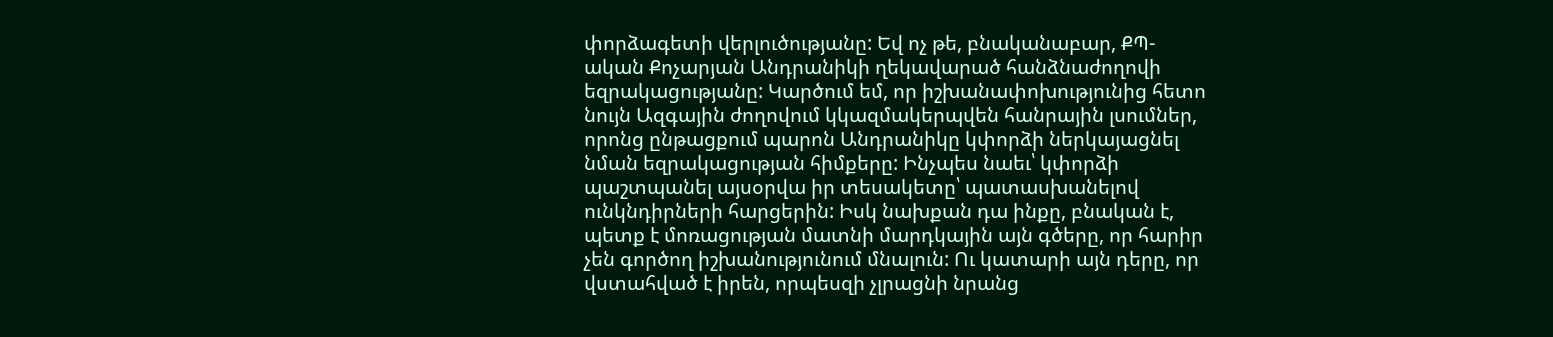փորձագետի վերլուծությանը: Եվ ոչ թե, բնականաբար, ՔՊ-ական Քոչարյան Անդրանիկի ղեկավարած հանձնաժողովի եզրակացությանը: Կարծում եմ, որ իշխանափոխությունից հետո նույն Ազգային ժողովում կկազմակերպվեն հանրային լսումներ, որոնց ընթացքում պարոն Անդրանիկը կփորձի ներկայացնել նման եզրակացության հիմքերը: Ինչպես նաեւ՝ կփորձի պաշտպանել այսօրվա իր տեսակետը՝ պատասխանելով ունկնդիրների հարցերին: Իսկ նախքան դա ինքը, բնական է, պետք է մոռացության մատնի մարդկային այն գծերը, որ հարիր չեն գործող իշխանությունում մնալուն: Ու կատարի այն դերը, որ վստահված է իրեն, որպեսզի չլրացնի նրանց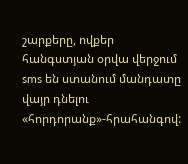շարքերը, ովքեր հանգստյան օրվա վերջում sms են ստանում մանդատը վայր դնելու «հորդորանք»-հրահանգով: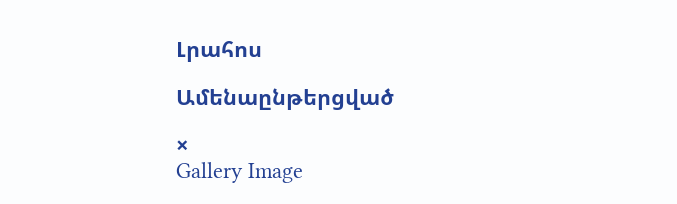Լրահոս

Ամենաընթերցված

×
Gallery Image